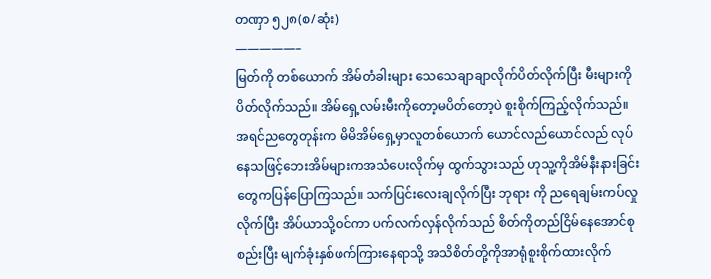တဏှာ ၅၂၈(စ/ဆုံး)
—————–
မြတ်ကို တစ်ယောက် အိမ်တံခါးများ သေသေချာချာလိုက်ပိတ်လိုက်ပြီး မီးများကိုပိတ်လိုက်သည်။ အိမ်ရှေ့လမ်းမီးကိုတော့မပိတ်တော့ပဲ စူးစိုက်ကြည့်လိုက်သည်။အရင်ညတွေတုန်းက မိမိအိမ်ရှေ့မှာလူတစ်ယောက် ယောင်လည်ယောင်လည် လုပ်နေသဖြင့်ဘေးအိမ်များကအသံပေးလိုက်မှ ထွက်သွားသည် ဟုသူ့ကိုအိမ်နီးနားခြင်းတွေကပြန်ပြောကြသည်။ သက်ပြင်းလေးချလိုက်ပြီး ဘုရား ကို ညရေချမ်းကပ်လှုလိုက်ပြီး အိပ်ယာသို့၀င်ကာ ပက်လက်လှန်လိုက်သည် စိတ်ကိုတည်ငြိမ်နေအောင်စုစည်းပြီး မျက်ခုံးနှစ်ဖက်ကြားနေရာသို့ အသိစိတ်တို့ကိုအာရုံစူးစိုက်ထားလိုက်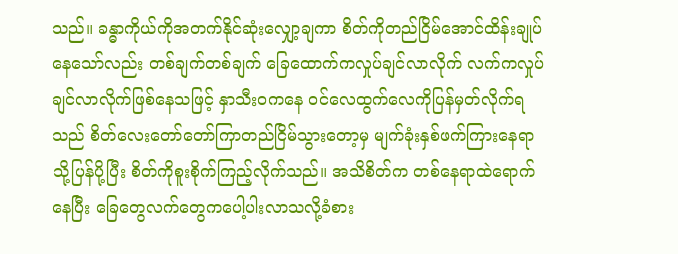သည်။ ခန္ဓာကိုယ်ကိုအတက်နိုင်ဆုံးလျှော့ချကာ စိတ်ကိုတည်ငြိမ်အောင်ထိန်းချုပ်နေသော်လည်း တစ်ချက်တစ်ချက် ခြေထောက်ကလှုပ်ချင်လာလိုက် လက်ကလှုပ်ချင်လာလိုက်ဖြစ်နေသဖြင့် နှာသီး၀ကနေ ၀င်လေထွက်လေကိုပြန်မှတ်လိုက်ရသည် စိတ်လေးတော်တော်ကြာတည်ငြိမ်သွားတော့မှ မျက်ခုံးနှစ်ဖက်ကြားနေရာ သို့ပြန်ပို့ပြီး စိတ်ကိုစူးစိုက်ကြည့်လိုက်သည်။ အသိစိတ်က တစ်နေရာထဲရောက်နေပြီး ခြေတွေလက်တွေကပေါ့ပါးလာသလို့ခံစား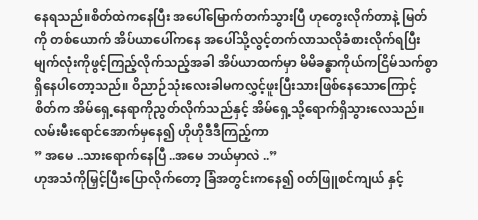နေရသည်။စိတ်ထဲကနေပြီး အပေါ်မြောက်တက်သွားပြီ ဟုတွေးလိုက်တာနဲ့ မြတ်ကို တစ်ယောက် အိပ်ယာပေါ်ကနေ အပေါ်သို့လွင့်တက်လာသလိုခံစားလိုက်ရပြီး မျက်လုံးကိုဖွင့်ကြည့်လိုက်သည့်အခါ အိပ်ယာထက်မှာ မိမိခန္ဓာကိုယ်ကငြိမ်သက်စွာရှိနေပါတော့သည်။ ဝိညာဉ်သုံးလေးခါမကလွှင့်ဖူးပြီးသားဖြစ်နေသောကြောင့် စိတ်က အိမ်ရှေ့နေရာကိုညွတ်လိုက်သည်နှင့် အိမ်ရှေ့သို့ရောက်ရှိသွားလေသည်။ လမ်းမီးရောင်အောက်မှနေ၍ ဟိုဟိုဒီဒီကြည့်ကာ
” အမေ ..သားရောက်နေပြီ ..အမေ ဘယ်မှာလဲ ..”
ဟုအသံကိုမြှင့်ပြီးပြောလိုက်တော့ ခြံအတွင်းကနေ၍ ၀တ်ဖြူစင်ကျယ် နှင့်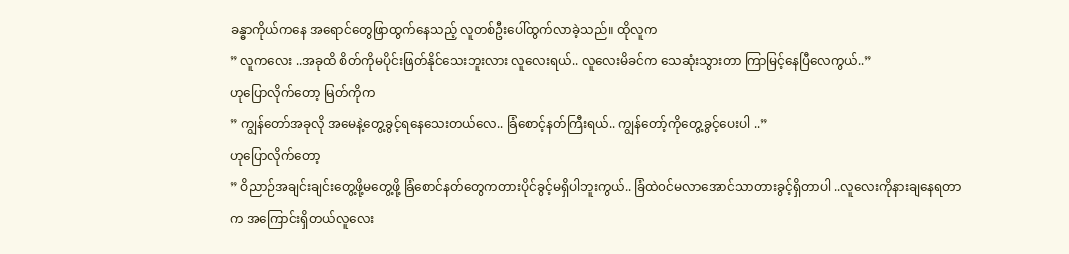ခန္ဓာကိုယ်ကနေ အရောင်တွေဖြာထွက်နေသည့် လူတစ်ဦးပေါ်ထွက်လာခဲ့သည်။ ထိုလူက
” လူကလေး ..အခုထိ စိတ်ကိုမပိုင်းဖြတ်နိုင်သေးဘူးလား လူလေးရယ်.. လူလေးမိခင်က သေဆုံးသွားတာ ကြာမြင့်နေပြီလေကွယ်..”
ဟုပြောလိုက်တော့ မြတ်ကိုက
” ကျွန်တော်အခုလို အမေနဲ့တွေ့ခွင့်ရနေသေးတယ်လေ.. ခြံစောင့်နတ်ကြီးရယ်.. ကျွန်တော့်ကိုတွေ့ခွင့်ပေးပါ ..”
ဟုပြောလိုက်တော့
” ဝိညာဉ်အချင်းချင်းတွေ့ဖို့မတွေ့ဖို့ ခြံစောင်နတ်တွေကတားပိုင်ခွင့်မရှိပါဘူးကွယ်.. ခြံထဲ၀င်မလာအောင်သာတားခွင့်ရှိတာပါ ..လူလေးကိုနားချနေရတာက အကြောင်းရှိတယ်လူလေး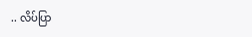.. လိပ်ပြာ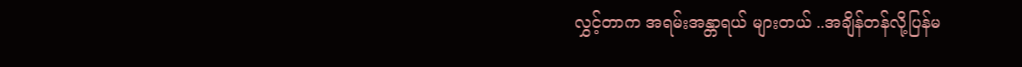လွှင့်တာက အရမ်းအန္တာရယ် များတယ် ..အချိန်တန်လို့ပြန်မ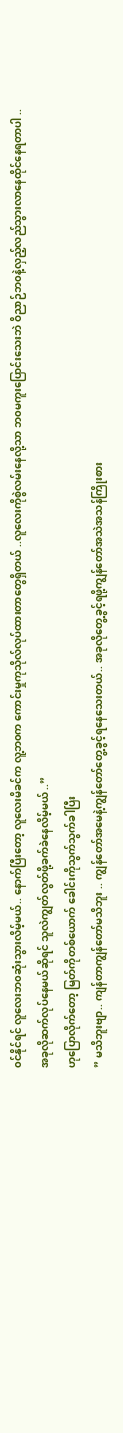၀င်နိုင်ရင် လူလေးဘ၀ဆုံးသွားလိမ့်မယ်.. နောက်ပြီးတော့ လူလေးမိခင်က လူ့ဘ၀က ကောင်းမှုကုသိုလ်လုပ်ထားတာတွေရှိတယ် ..လူလေးကိုစွဲလမ်းနေလို့သာ ဘ၀မကူးပြောင်းသေးဘဲ ဝိညာဉ်ဘ၀နဲ့လှည့်လည်သွားလာနေထိုင်နေရတာပါ ..အခုလိုဆက်လုပ်နေမယ်ဆိုရင် သူလဲကျွတ်လွတ်ဖို့ခက်ခဲနေလိမ့်မယ် ..”
ဟုပြောလိုက်တော့ မြတ်ကိုတစ်ယောက် ခေါင်းကိုသွက်သွက်ခါပြီး
” မသိဘူးဗျာ.. ကျန်တာကျွန်တော်မသိဘူး .. ကျွန်တော်အမေနဲ့ကျွန်တော်တွေ့ခွင့်ရနေသေးတယ်.. အခုလိုတွေ့ခွင့်ရဖို့ကျွန်တော်အသဲအသန်ကြိုးစား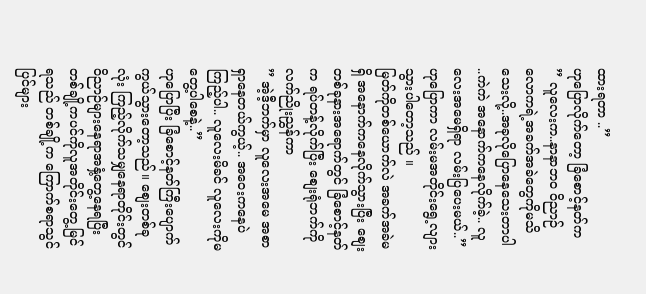ထားရတာ ..”
ဟုပြောလိုက်တော့ ခြံစောင့်နတ်က
” လူလေးက..နာနာဘ၀ ဝိညာဉ်လောကရဲ့အခက်အခဲတွေကိုမသိသေးလို့..အခုလိုပြောနေသေးတာပါ ..ကဲကဲ အနောက်ကနေလိုက်ခဲ့.. လူလေးအမေရှိရာ လမ်းပြပေးမယ်..”
ဟုပြောကာ လမ်းမအတိုင်းရွေ့လျားသွားပါတော့သည် ။
မြတ်ကိုတစ်ယောက်လဲ အခက်အခဲမရှိ အနောက်ကနေလိုက်သွားပြီး စျေးတစ်ခုနားအရောက်တွင် ခြံစောင့်နတ်က ရပ်တန့်လိုက်ပြီး စျေးရုံဘက်ကိုလက်ညိုးညွှန်ကာ
” အဲ့ဒီ့ဘက်မှာ လူလေးအမေ အစာရှာနေတယ်ကွယ့်.. အဝေးကနေပဲကြည့်ပါ.. လူလေးမိခင် လူလေးကိုမတွေ့ပါစေနဲ့..”
ဟုပြောပြီး ခြံစောင့်နတ်ကြီးပျောက်ကွယ်သွားတော့သည်။ စျေးတစ်ခုလုံး ကြည့်လိုက်သမျှနေရာတိုင်းတွင် ဝိညာဉ်များနေရာအနှံ့တွေ့နေရပြီး တစ်ချို့ကပင်ကိုလူအတိုင်းတွေ့မြင်ရသည် တစ်ချို့က ကြောက်စရာသွင်ပြင်များ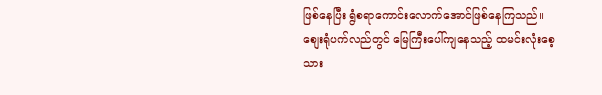ဖြစ်နေပြီး ရွံစရာကောင်းလောက်အောင်ဖြစ်နေကြသည်။စျေးရုံပက်လည်တွင် မြေကြီးပေါ်ကျနေသည့် ထမင်းလုံးစေ့ သား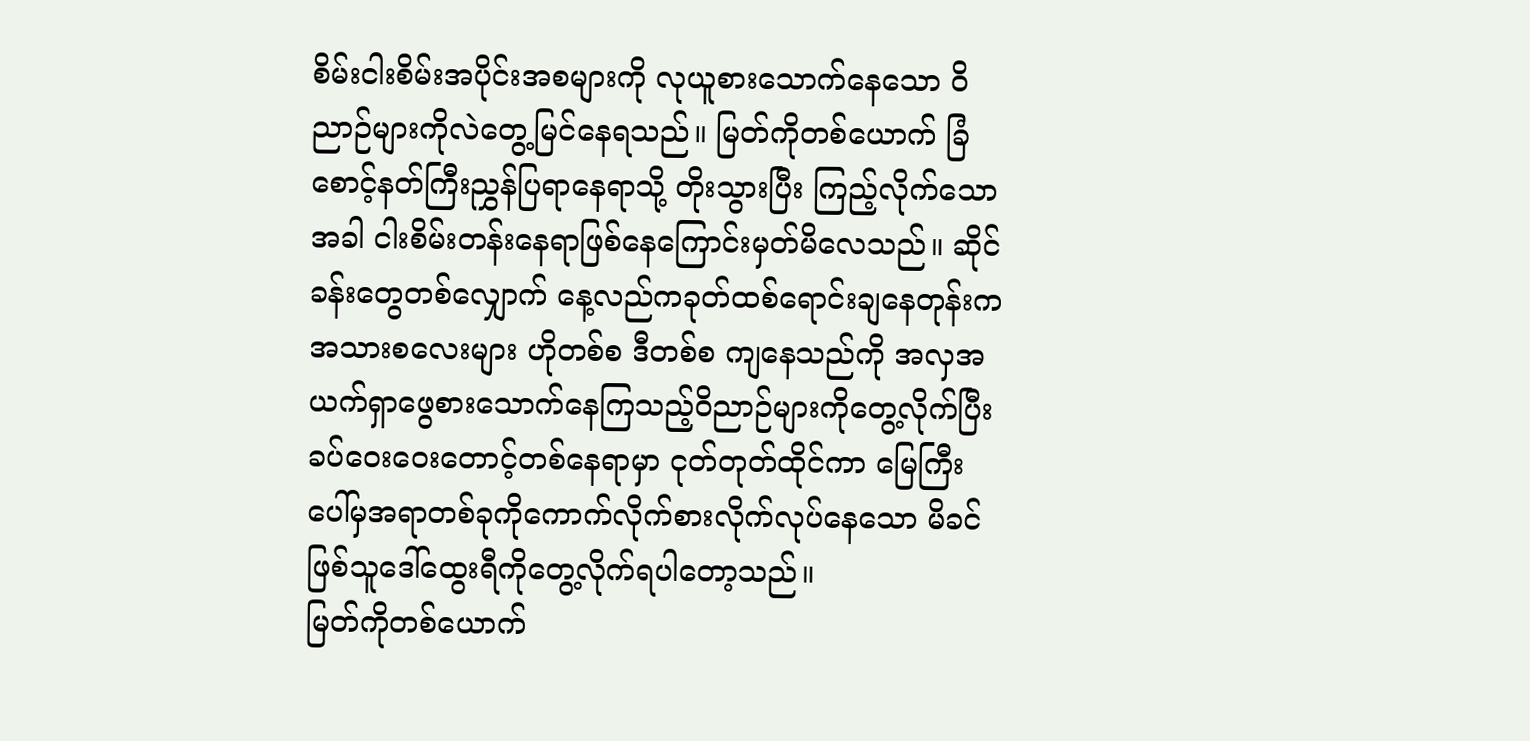စိမ်းငါးစိမ်းအပိုင်းအစများကို လုယူစားသောက်နေသော ဝိညာဉ်များကိုလဲတွေ့မြင်နေရသည်။ မြတ်ကိုတစ်ယောက် ခြံစောင့်နတ်ကြီးညွှန်ပြရာနေရာသို့ တိုးသွားပြီး ကြည့်လိုက်သောအခါ ငါးစိမ်းတန်းနေရာဖြစ်နေကြောင်းမှတ်မိလေသည်။ ဆိုင်ခန်းတွေတစ်လျှောက် နေ့လည်ကခုတ်ထစ်ရောင်းချနေတုန်းကအသားစလေးများ ဟိုတစ်စ ဒီတစ်စ ကျနေသည်ကို အလှအယက်ရှာဖွေစားသောက်နေကြသည့်ဝိညာဉ်များကိုတွေ့လိုက်ပြီး ခပ်ဝေးဝေးတောင့်တစ်နေရာမှာ ငုတ်တုတ်ထိုင်ကာ မြေကြီးပေါ်မှအရာတစ်ခုကိုကောက်လိုက်စားလိုက်လုပ်နေသော မိခင်ဖြစ်သူဒေါ်ထွေးရီကိုတွေ့လိုက်ရပါတော့သည်။
မြတ်ကိုတစ်ယောက်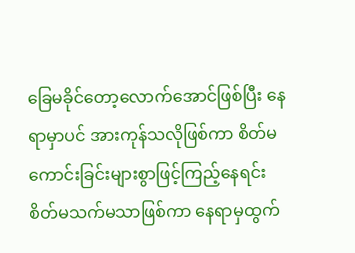ခြေမခိုင်တော့လောက်အောင်ဖြစ်ပြီး နေရာမှာပင် အားကုန်သလိုဖြစ်ကာ စိတ်မကောင်းခြင်းများစွာဖြင့်ကြည့်နေရင်း စိတ်မသက်မသာဖြစ်ကာ နေရာမှထွက်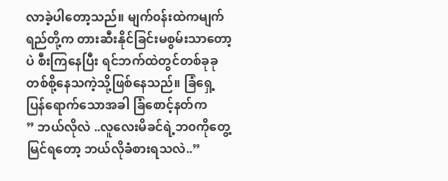လာခဲ့ပါတော့သည်။ မျက်၀န်းထဲကမျက်ရည်တို့က တားဆီးနိုင်ခြင်းမစွမ်းသာတော့ပဲ စီးကြနေပြီး ရင်ဘက်ထဲတွင်တစ်ခုခုတစ်စို့နေသကဲ့သို့ဖြစ်နေသည်။ ခြံရှေ့ပြန်ရောက်သောအခါ ခြံစောင့်နတ်က
” ဘယ်လိုလဲ ..လူလေးမိခင်ရဲ့ဘ၀ကိုတွေ့မြင်ရတော့ ဘယ်လိုခံစားရသလဲ..”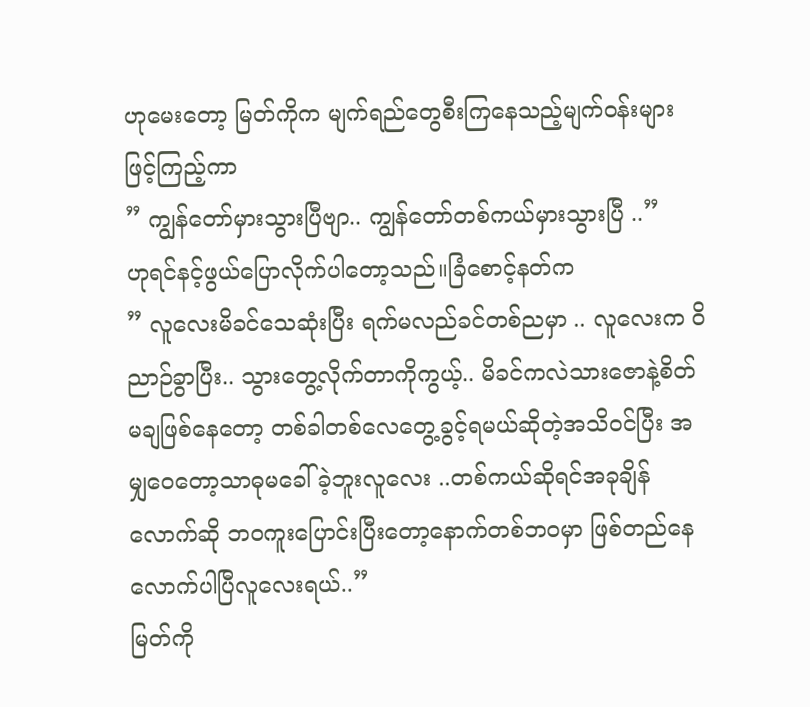ဟုမေးတော့ မြတ်ကိုက မျက်ရည်တွေစီးကြနေသည့်မျက်၀န်းများဖြင့်ကြည့်ကာ
” ကျွန်တော်မှားသွားပြီဗျာ.. ကျွန်တော်တစ်ကယ်မှားသွားပြီ ..”
ဟုရင်နင့်ဖွယ်ပြောလိုက်ပါတော့သည်။ခြံစောင့်နတ်က
” လူလေးမိခင်သေဆုံးပြီး ရက်မလည်ခင်တစ်ညမှာ .. လူလေးက ဝိညာဉ်ခွာပြီး.. သွားတွေ့လိုက်တာကိုကွယ့်.. မိခင်ကလဲသားဇောနဲ့စိတ်မချဖြစ်နေတော့ တစ်ခါတစ်လေတွေ့ခွင့်ရမယ်ဆိုတဲ့အသိ၀င်ပြီး အမျှဝေတော့သာဓုမခေါ်ခဲ့ဘူးလူလေး ..တစ်ကယ်ဆိုရင်အခုချိန်လောက်ဆို ဘ၀ကူးပြောင်းပြီးတော့နောက်တစ်ဘ၀မှာ ဖြစ်တည်နေလောက်ပါပြီလူလေးရယ်..”
မြတ်ကို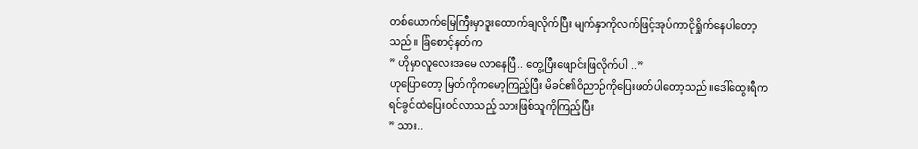တစ်ယောက်မြေကြီးမှာဒူးထောက်ချလိုက်ပြီး မျက်နှာကိုလက်ဖြင့်အုပ်ကာငိုရှိုက်နေပါတော့သည်။ ခြံစောင့်နတ်က
” ဟိုမှာလူလေးအမေ လာနေပြီ.. တွေ့ပြီးဖျောင်းဖြလိုက်ပါ ..”
ဟုပြောတော့ မြတ်ကိုကမော့ကြည့်ပြီး မိခင်၏ဝိညာဉ်ကိုပြေးဖတ်ပါတော့သည်။ဒေါ်ထွေးရီက ရင်ခွင်ထဲပြေး၀င်လာသည့် သားဖြစ်သူကိုကြည့်ပြီး
” သား..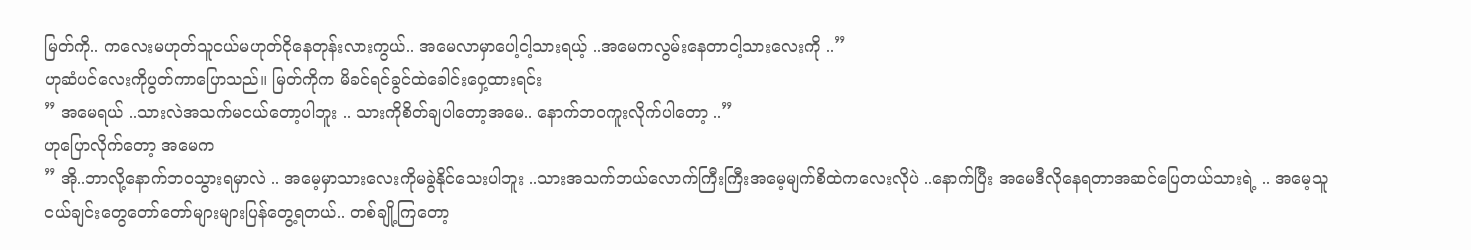မြတ်ကို.. ကလေးမဟုတ်သူငယ်မဟုတ်ငိုနေတုန်းလားကွယ်.. အမေလာမှာပေါ့ငါ့သားရယ့် ..အမေကလွမ်းနေတာငါ့သားလေးကို ..”
ဟုဆံပင်လေးကိုပွတ်ကာပြောသည်။ မြတ်ကိုက မိခင်ရင်ခွင်ထဲခေါင်းဝှေ့ထားရင်း
” အမေရယ် ..သားလဲအသက်မငယ်တော့ပါဘူး .. သားကိုစိတ်ချပါတော့အမေ.. နောက်ဘ၀ကူးလိုက်ပါတော့ ..”
ဟုပြောလိုက်တော့ အမေက
” အို..ဘာလို့နောက်ဘ၀သွားရမှာလဲ .. အမေ့မှာသားလေးကိုမခွဲနိုင်သေးပါဘူး ..သားအသက်ဘယ်လောက်ကြီးကြီးအမေ့မျက်စိထဲကလေးလိုပဲ ..နောက်ပြီး အမေဒီလိုနေရတာအဆင်ပြေတယ်သားရဲ့ .. အမေ့သူငယ်ချင်းတွေတော်တော်များများပြန်တွေ့ရတယ်.. တစ်ချို့ကြတော့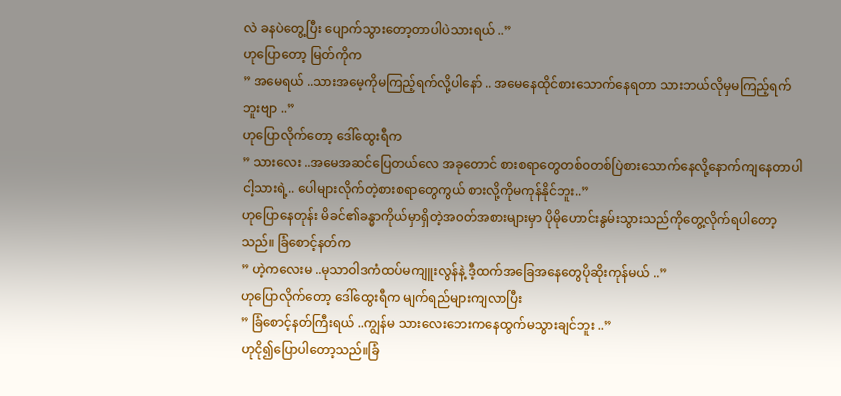လဲ ခနပဲတွေ့ပြီး ပျောက်သွားတော့တာပါပဲသားရယ် ..”
ဟုပြောတော့ မြတ်ကိုက
” အမေရယ် ..သားအမေ့ကိုမကြည့်ရက်လို့ပါနော် .. အမေနေထိုင်စားသောက်နေရတာ သားဘယ်လိုမှမကြည့်ရက်ဘူးဗျာ ..”
ဟုပြောလိုက်တော့ ဒေါ်ထွေးရီက
” သားလေး ..အမေအဆင်ပြေတယ်လေ အခုတောင် စားစရာတွေတစ်၀တစ်ပြဲစားသောက်နေလို့နောက်ကျနေတာပါငါ့သားရဲ့.. ပေါများလိုက်တဲ့စားစရာတွေကွယ် စားလို့ကိုမကုန်နိုင်ဘူး..”
ဟုပြောနေတုန်း မိခင်၏ခန္ဓာကိုယ်မှာရှိတဲ့အ၀တ်အစားများမှာ ပိုမိုဟောင်းနွမ်းသွားသည်ကိုတွေ့လိုက်ရပါတော့သည်။ ခြံစောင့်နတ်က
” ဟဲ့ကလေးမ ..မုသာဝါဒကံထပ်မကျူးလွန်နဲ့ ဒီ့ထက်အခြေအနေတွေပိုဆိုးကုန်မယ် ..”
ဟုပြောလိုက်တော့ ဒေါ်ထွေးရီက မျက်ရည်များကျလာပြီး
” ခြံစောင့်နတ်ကြီးရယ် ..ကျွန်မ သားလေးဘေးကနေထွက်မသွားချင်ဘူး ..”
ဟုငို၍ပြောပါတော့သည်။ခြံ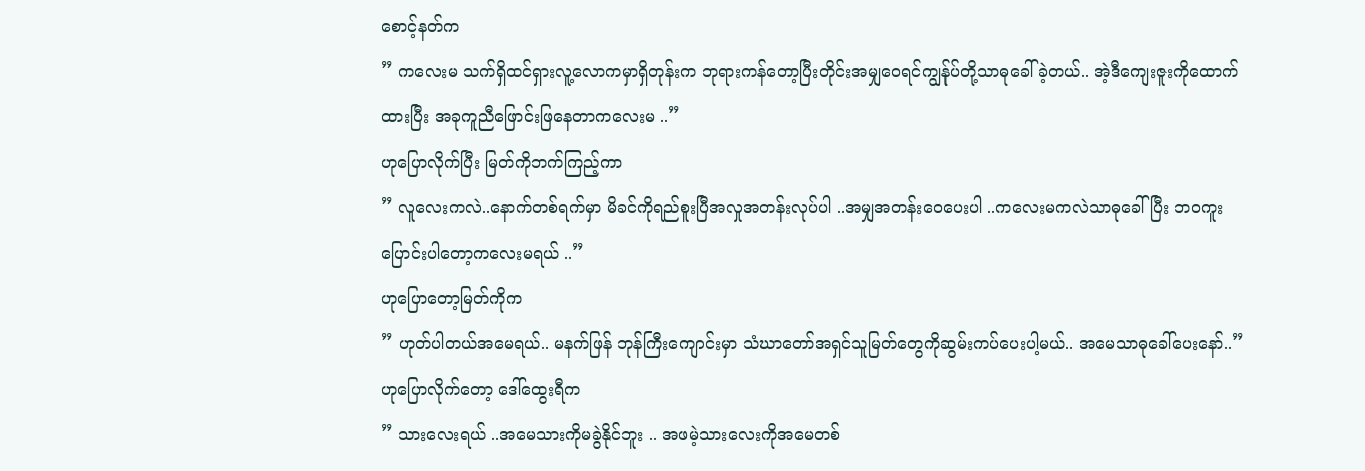စောင့်နတ်က
” ကလေးမ သက်ရှိထင်ရှားလူ့လောကမှာရှိတုန်းက ဘုရားကန်တော့ပြီးတိုင်းအမျှဝေရင်ကျွန်ုပ်တို့သာဓုခေါ်ခဲ့တယ်.. အဲ့ဒီကျေးဇူးကိုထောက်ထားပြီး အခုကူညီဖြောင်းဖြနေတာကလေးမ ..”
ဟုပြောလိုက်ပြီး မြတ်ကိုဘက်ကြည့်ကာ
” လူလေးကလဲ..နောက်တစ်ရက်မှာ မိခင်ကိုရည်စူးပြီအလှုအတန်းလုပ်ပါ ..အမျှအတန်းဝေပေးပါ ..ကလေးမကလဲသာဓုခေါ်ပြီး ဘ၀ကူးပြောင်းပါတော့ကလေးမရယ် ..”
ဟုပြောတော့မြတ်ကိုက
” ဟုတ်ပါတယ်အမေရယ်.. မနက်ဖြန် ဘုန်ကြီးကျောင်းမှာ သံဃာတော်အရှင်သူမြတ်တွေကိုဆွမ်းကပ်ပေးပါ့မယ်.. အမေသာဓုခေါ်ပေးနော်..”
ဟုပြောလိုက်တော့ ဒေါ်ထွေးရီက
” သားလေးရယ် ..အမေသားကိုမခွဲနိုင်ဘူး .. အဖမဲ့သားလေးကိုအမေတစ်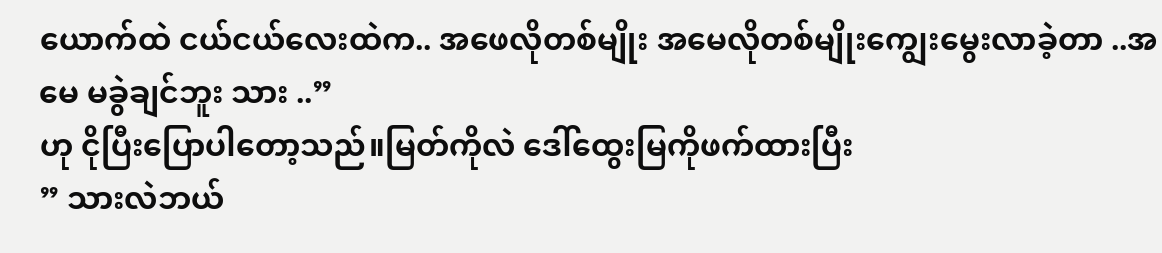ယောက်ထဲ ငယ်ငယ်လေးထဲက.. အဖေလိုတစ်မျိုး အမေလိုတစ်မျိုးကျွေးမွေးလာခဲ့တာ ..အမေ မခွဲချင်ဘူး သား ..”
ဟု ငိုပြီးပြောပါတော့သည်။မြတ်ကိုလဲ ဒေါ်ထွေးမြကိုဖက်ထားပြီး
” သားလဲဘယ်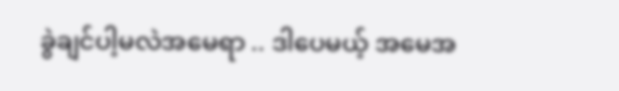ခွဲချင်ပါ့မလဲအမေရာ .. ဒါပေမယ့် အမေအ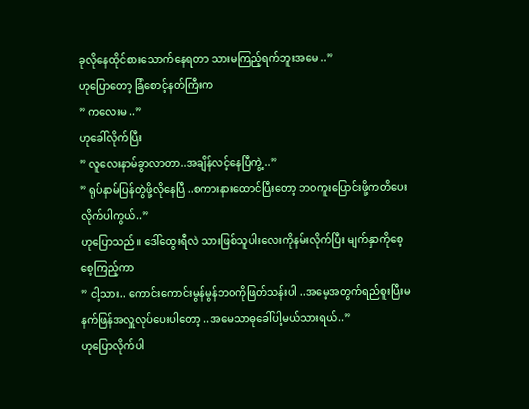ခုလိုနေထိုင်စားသောက်နေရတာ သားမကြည့်ရက်ဘူးအမေ ..”
ဟုပြောတော့ ခြံစောင့်နတ်ကြီးက
” ကလေးမ ..”
ဟုခေါ်လိုက်ပြီး
” လူလေးနာမ်ခွာလာတာ..အချိန်လင့်နေပြီကွဲ့ ..”
” ရုပ်နာမ်ပြန်တွဲဖို့လိုနေပြီ ..စကားနားထောင်ပြီးတော့ ဘ၀ကူးပြောင်းဖို့ကတိပေးလိုက်ပါကွယ်..”
ဟုပြောသည်။ ဒေါ်ထွေးရီလဲ သားဖြစ်သူပါးလေးကိုနမ်းလိုက်ပြီး မျက်နှာကိုစေ့စေ့ကြည့်ကာ
” ငါ့သား.. ကောင်းကောင်းမွန်မွန်ဘ၀ကိုဖြတ်သန်းပါ ..အမေ့အတွက်ရည်စူးပြီးမနက်ဖြန်အလှူလုပ်ပေးပါတော့ ..အမေသာဓုခေါ်ပါ့မယ်သားရယ်..”
ဟုပြောလိုက်ပါ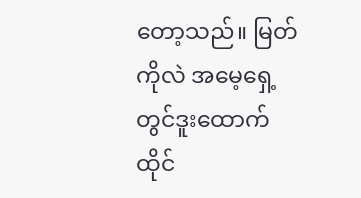တော့သည်။ မြတ်ကိုလဲ အမေ့ရှေ့တွင်ဒူးထောက်ထိုင်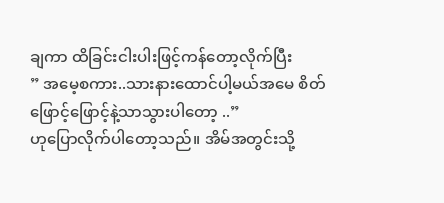ချကာ ထိခြင်းငါးပါးဖြင့်ကန်တော့လိုက်ပြီး
” အမေ့စကား..သားနားထောင်ပါ့မယ်အမေ စိတ်ဖြောင့်ဖြောင့်နဲ့သာသွားပါတော့ ..”
ဟုပြောလိုက်ပါတော့သည်။ အိမ်အတွင်းသို့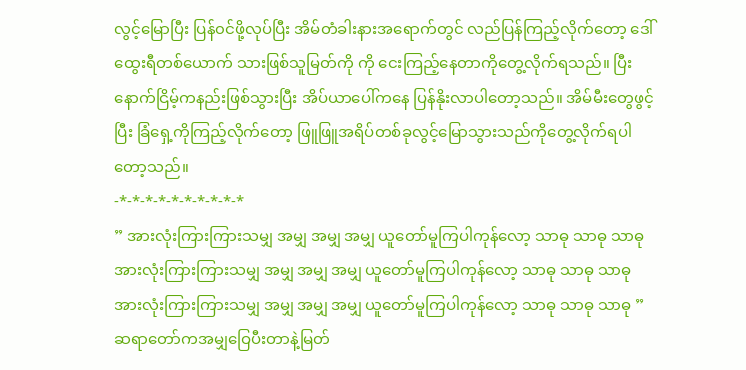လွင့်မြောပြီး ပြန်၀င်ဖို့လုပ်ပြီး အိမ်တံခါးနားအရောက်တွင် လည်ပြန်ကြည့်လိုက်တော့ ဒေါ်ထွေးရီတစ်ယောက် သားဖြစ်သူမြတ်ကို ကို ငေးကြည့်နေတာကိုတွေ့လိုက်ရသည်။ ပြီးနောက်ငြိမ့်ကနည်းဖြစ်သွားပြီး အိပ်ယာပေါ်ကနေ ပြန်နိုးလာပါတော့သည်။ အိမ်မီးတွေဖွင့်ပြီး ခြံရှေ့ကိုကြည့်လိုက်တော့ ဖြူဖြူအရိပ်တစ်ခုလွင့်မြောသွားသည်ကိုတွေ့လိုက်ရပါတော့သည်။
-*-*-*-*-*-*-*-*-*-*
” အားလုံးကြားကြားသမျှ အမျှ အမျှ အမျှ ယူတော်မူကြပါကုန်လော့ သာဓု သာဓု သာဓု
အားလုံးကြားကြားသမျှ အမျှ အမျှ အမျှ ယူတော်မူကြပါကုန်လော့ သာဓု သာဓု သာဓု
အားလုံးကြားကြားသမျှ အမျှ အမျှ အမျှ ယူတော်မူကြပါကုန်လော့ သာဓု သာဓု သာဓု ”
ဆရာတော်ကအမျှဝြေပီးတာနဲ့မြတ်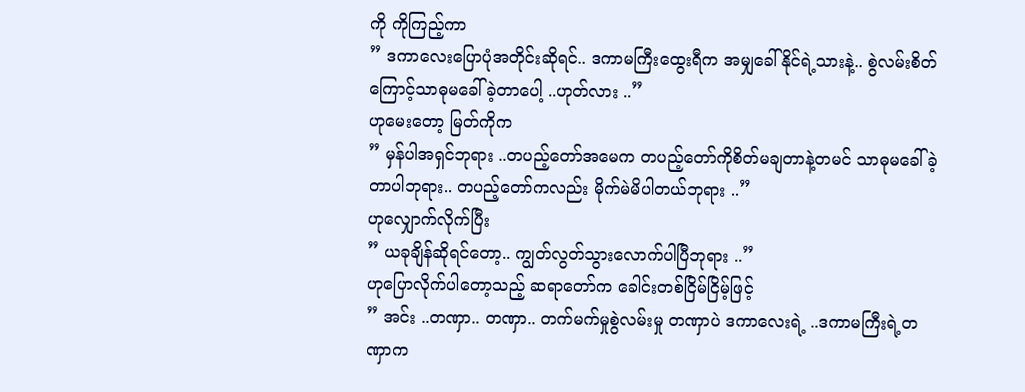ကို ကိုကြည့်ကာ
” ဒကာလေးပြောပုံအတိုင်းဆိုရင်.. ဒကာမကြီးထွေးရီက အမျှခေါ်နိုင်ရဲ့သားနဲ့.. စွဲလမ်းစိတ်ကြောင့်သာဓုမခေါ်ခဲ့တာပေါ့ ..ဟုတ်လား ..”
ဟုမေးတော့ မြတ်ကိုက
” မှန်ပါအရှင်ဘုရား ..တပည့်တော်အမေက တပည့်တော်ကိုစိတ်မချတာနဲ့တမင် သာဓုမခေါ်ခဲ့တာပါဘုရား.. တပည့်တော်ကလည်း မိုက်မဲမိပါတယ်ဘုရား ..”
ဟုလျှောက်လိုက်ပြီး
” ယခုချိန်ဆိုရင်တော့.. ကျွတ်လွတ်သွားလောက်ပါပြီဘုရား ..”
ဟုပြောလိုက်ပါတော့သည့် ဆရာတော်က ခေါင်းတစ်ငြိမ်ငြိမ့်ဖြင့်
” အင်း ..တဏှာ.. တဏှာ.. တက်မက်မှုစွဲလမ်းမှု တဏှာပဲ ဒကာလေးရဲ့ ..ဒကာမကြီးရဲ့တဏှာက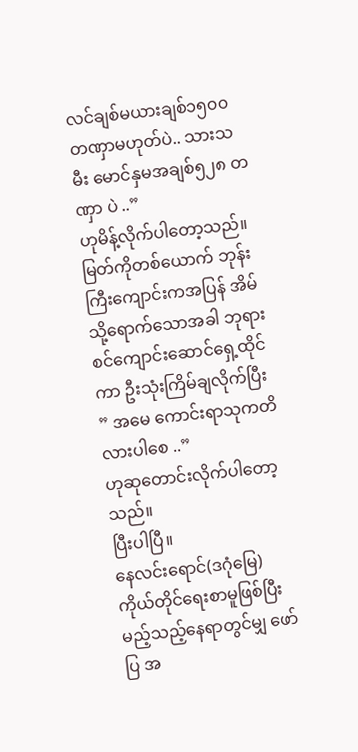လင်ချစ်မယားချစ်၁၅၀၀တဏှာမဟုတ်ပဲ.. သားသမီး မောင်နှမအချစ်၅၂၈ တဏှာ ပဲ ..”
ဟုမိန့်လိုက်ပါတော့သည်။ မြတ်ကိုတစ်ယောက် ဘုန်းကြီးကျောင်းကအပြန် အိမ်သို့ရောက်သောအခါ ဘုရားစင်ကျောင်းဆောင်ရှေ့ထိုင်ကာ ဦးသုံးကြိမ်ချလိုက်ပြီး
” အမေ ကောင်းရာသုကတိ လားပါစေ ..”
ဟုဆုတောင်းလိုက်ပါတော့သည်။
ပြီးပါပြီ။
နေလင်းရောင်(ဒဂုံမြေ)
ကိုယ်တိုင်ရေးစာမူဖြစ်ပြီး မည့်သည့်နေရာတွင်မျှ ဖော်ပြ အ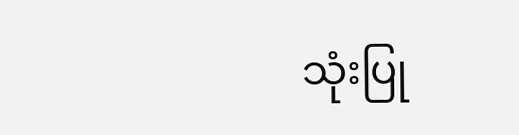သုံးပြု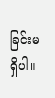ခြင်းမရှိပါ။